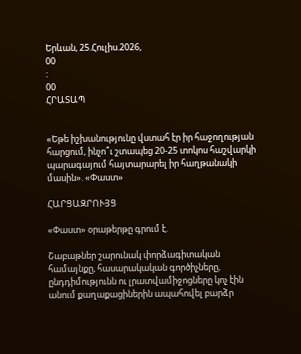Երևան, 25.Հուլիս.2026,
00
:
00
ՀՐԱՏԱՊ


«Եթե իշխանությունը վստահ էր իր հաջողության հարցում, ինչո՞ւ շտապեց 20-25 տոկոս հաշվարկի պարագայում հայտարարել իր հաղթանակի մասին». «Փաստ»

ՀԱՐՑԱԶՐՈՒՅՑ

«Փաստ» օրաթերթը գրում է.

Շաբաթներ շարունակ փորձագիտական համայնքը, հասարակական գործիչները, ընդդիմությունն ու լրատվամիջոցները կոչ էին անում քաղաքացիներին ապահովել բարձր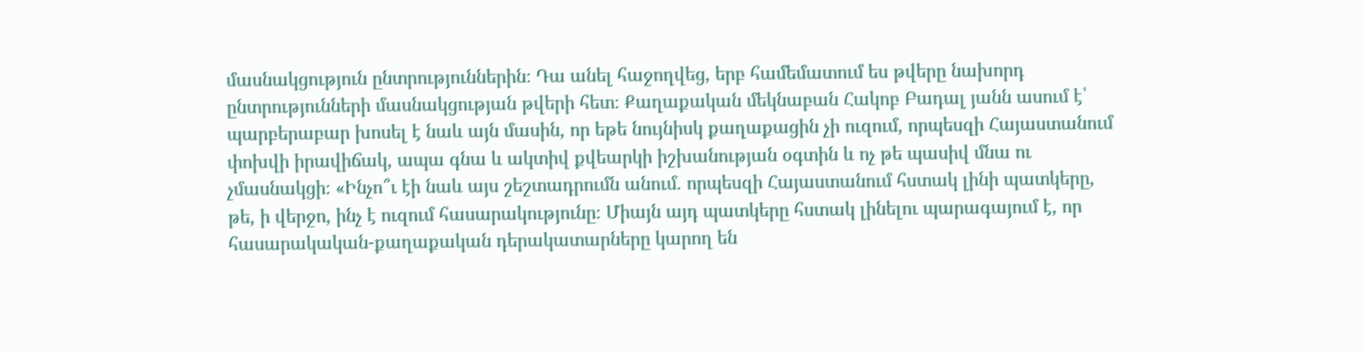մասնակցություն ընտրություններին։ Դա անել հաջողվեց, երբ համեմատում ես թվերը նախորդ ընտրությունների մասնակցության թվերի հետ։ Քաղաքական մեկնաբան Հակոբ Բադալ յանն ասում է՝ պարբերաբար խոսել է նաև այն մասին, որ եթե նույնիսկ քաղաքացին չի ուզում, որպեսզի Հայաստանում փոխվի իրավիճակ, ապա գնա և ակտիվ քվեարկի իշխանության օգտին և ոչ թե պասիվ մնա ու չմասնակցի։ «Ինչո՞ւ էի նաև այս շեշտադրումն անում. որպեսզի Հայաստանում հստակ լինի պատկերը, թե, ի վերջո, ինչ է ուզում հասարակությունը։ Միայն այդ պատկերը հստակ լինելու պարագայում է, որ հասարակական-քաղաքական դերակատարները կարող են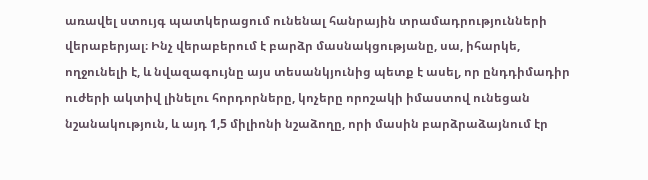առավել ստույգ պատկերացում ունենալ հանրային տրամադրությունների վերաբերյալ։ Ինչ վերաբերում է բարձր մասնակցությանը, սա, իհարկե, ողջունելի է, և նվազագույնը այս տեսանկյունից պետք է ասել, որ ընդդիմադիր ուժերի ակտիվ լինելու հորդորները, կոչերը որոշակի իմաստով ունեցան նշանակություն, և այդ 1,5 միլիոնի նշաձողը, որի մասին բարձրաձայնում էր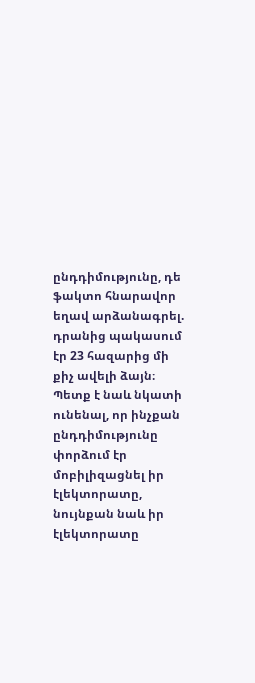ընդդիմությունը, դե ֆակտո հնարավոր եղավ արձանագրել. դրանից պակասում էր 23 հազարից մի քիչ ավելի ձայն։ Պետք է նաև նկատի ունենալ, որ ինչքան ընդդիմությունը փորձում էր մոբիլիզացնել իր էլեկտորատը, նույնքան նաև իր էլեկտորատը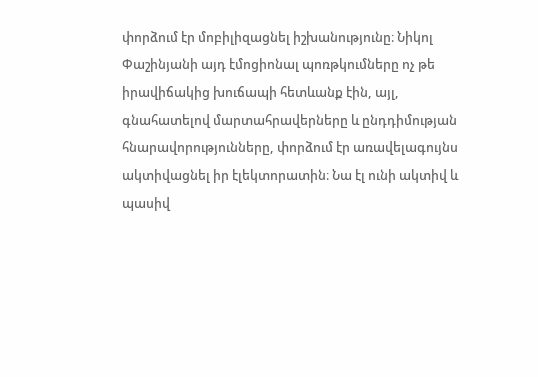փորձում էր մոբիլիզացնել իշխանությունը։ Նիկոլ Փաշինյանի այդ էմոցիոնալ պոռթկումները ոչ թե իրավիճակից խուճապի հետևանք էին, այլ, գնահատելով մարտահրավերները և ընդդիմության հնարավորությունները, փորձում էր առավելագույնս ակտիվացնել իր էլեկտորատին։ Նա էլ ունի ակտիվ և պասիվ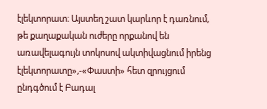էլեկտորատ։ Այստեղ շատ կարևոր է դառնում, թե քաղաքական ուժերը որքանով են առավելագույն տոկոսով ակտիվացնում իրենց էլեկտորատը»,-«Փաստի» հետ զրույցում ընդգծում է Բադալ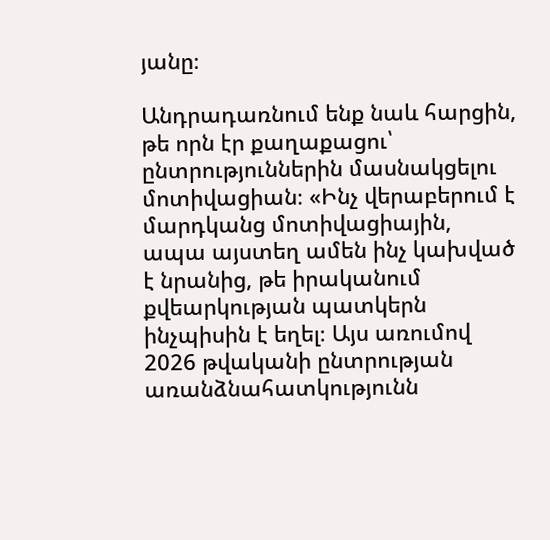յանը։

Անդրադառնում ենք նաև հարցին, թե որն էր քաղաքացու՝ ընտրություններին մասնակցելու մոտիվացիան։ «Ինչ վերաբերում է մարդկանց մոտիվացիային, ապա այստեղ ամեն ինչ կախված է նրանից, թե իրականում քվեարկության պատկերն ինչպիսին է եղել։ Այս առումով 2026 թվականի ընտրության առանձնահատկությունն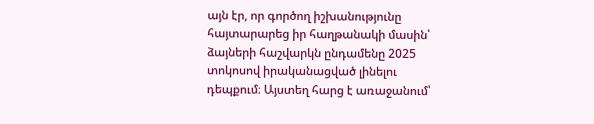այն էր, որ գործող իշխանությունը հայտարարեց իր հաղթանակի մասին՝ ձայների հաշվարկն ընդամենը 2025 տոկոսով իրականացված լինելու դեպքում։ Այստեղ հարց է առաջանում՝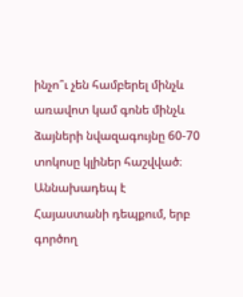ինչո՞ւ չեն համբերել մինչև առավոտ կամ գոնե մինչև ձայների նվազագույնը 60-70 տոկոսը կլիներ հաշվված։ Աննախադեպ է Հայաստանի դեպքում, երբ գործող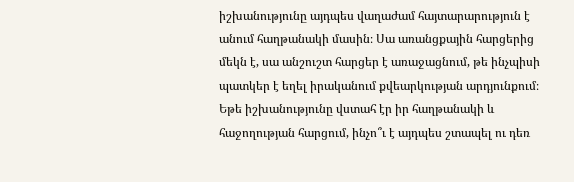իշխանությունը այդպես վաղաժամ հայտարարություն է անում հաղթանակի մասին։ Սա առանցքային հարցերից մեկն է, սա անշուշտ հարցեր է առաջացնում, թե ինչպիսի պատկեր է եղել իրականում քվեարկության արդյունքում։ Եթե իշխանությունը վստահ էր իր հաղթանակի և հաջողության հարցում, ինչո՞ւ է այդպես շտապել ու դեռ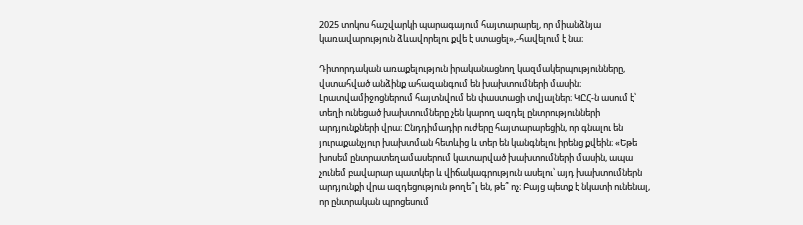2025 տոկոս հաշվարկի պարագայում հայտարարել, որ միանձնյա կառավարություն ձևավորելու քվե է ստացել»,-հավելում է նա։

Դիտորդական առաքելություն իրականացնող կազմակերպությունները, վստահված անձինք ահազանգում են խախտումների մասին։ Լրատվամիջոցներում հայտնվում են փաստացի տվյալներ։ ԿԸՀ-ն ասում է՝ տեղի ունեցած խախտումները չեն կարող ազդել ընտրությունների արդյունքների վրա։ Ընդդիմադիր ուժերը հայտարարեցին, որ գնալու են յուրաքանչյուր խախտման հետևից և տեր են կանգնելու իրենց քվեին։ «Եթե խոսեմ ընտրատեղամասերում կատարված խախտումների մասին, ապա չունեմ բավարար պատկեր և վիճակագրություն ասելու՝ այդ խախտումներն արդյունքի վրա ազդեցություն թողե՞լ են, թե՞ ոչ։ Բայց պետք է նկատի ունենալ, որ ընտրական պրոցեսում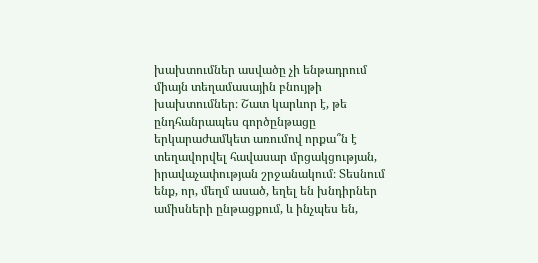խախտումներ ասվածը չի ենթադրում միայն տեղամասային բնույթի խախտումներ։ Շատ կարևոր է, թե ընդհանրապես գործընթացը երկարաժամկետ առումով որքա՞ն է տեղավորվել հավասար մրցակցության, իրավաչափության շրջանակում։ Տեսնում ենք, որ, մեղմ ասած, եղել են խնդիրներ ամիսների ընթացքում, և ինչպես են,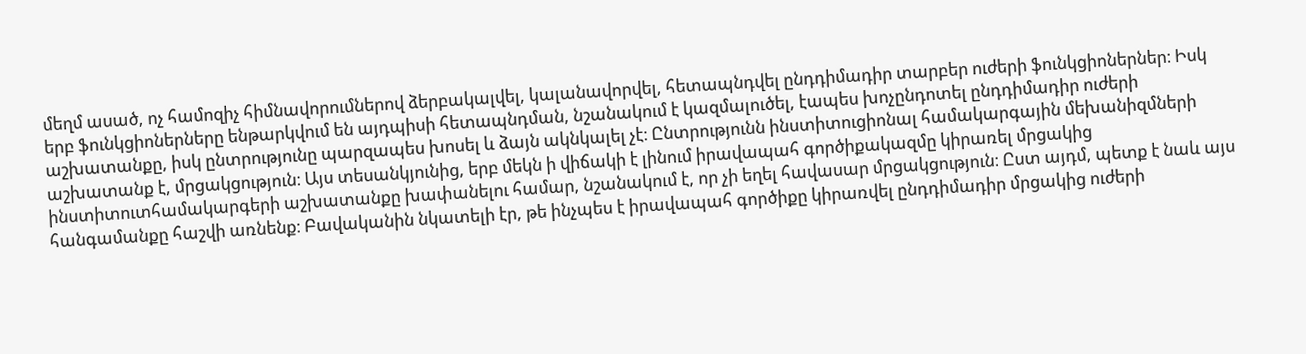մեղմ ասած, ոչ համոզիչ հիմնավորումներով ձերբակալվել, կալանավորվել, հետապնդվել ընդդիմադիր տարբեր ուժերի ֆունկցիոներներ։ Իսկ երբ ֆունկցիոներները ենթարկվում են այդպիսի հետապնդման, նշանակում է կազմալուծել, էապես խոչընդոտել ընդդիմադիր ուժերի աշխատանքը, իսկ ընտրությունը պարզապես խոսել և ձայն ակնկալել չէ։ Ընտրությունն ինստիտուցիոնալ համակարգային մեխանիզմների աշխատանք է, մրցակցություն։ Այս տեսանկյունից, երբ մեկն ի վիճակի է լինում իրավապահ գործիքակազմը կիրառել մրցակից ինստիտուտհամակարգերի աշխատանքը խափանելու համար, նշանակում է, որ չի եղել հավասար մրցակցություն։ Ըստ այդմ, պետք է նաև այս հանգամանքը հաշվի առնենք։ Բավականին նկատելի էր, թե ինչպես է իրավապահ գործիքը կիրառվել ընդդիմադիր մրցակից ուժերի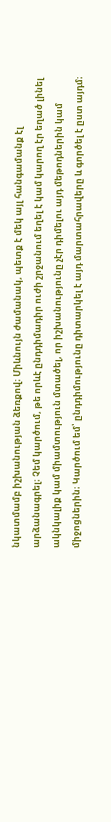նկատմամբ իշխանության ձեռքով։ Միևնույն ժամանակ, պետք է մեկ այլ հանգամանք էլ արձանագրել։ Չեմ կարծում, թե որևէ ընդդիմադիր ուժի շրջանում եղել է կամ կարող էր եղած լինել ակնկալիք կամ միամտություն մտածել, որ իշխանությունը չէր դիմելու այդ մեթոդներին կամ միջոցներին։ Կարծում եմ՝ ընդդիմությունը դիտարկել է այդ մարտահրավերը և գործել է ըստ այդմ։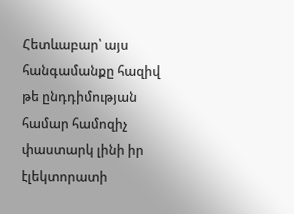Հետևաբար՝ այս հանգամանքը հազիվ թե ընդդիմության համար համոզիչ փաստարկ լինի իր էլեկտորատի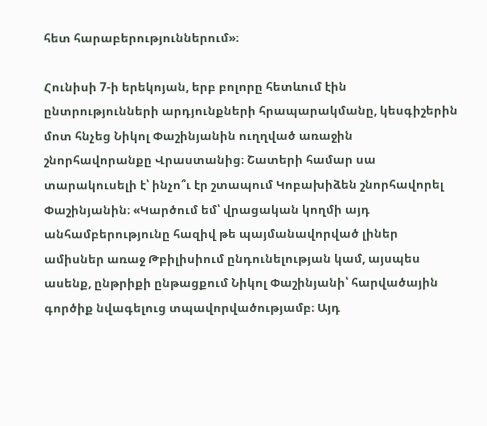հետ հարաբերություններում»։

Հունիսի 7-ի երեկոյան, երբ բոլորը հետևում էին ընտրությունների արդյունքների հրապարակմանը, կեսգիշերին մոտ հնչեց Նիկոլ Փաշինյանին ուղղված առաջին շնորհավորանքը Վրաստանից։ Շատերի համար սա տարակուսելի է՝ ինչո՞ւ էր շտապում Կոբախիձեն շնորհավորել Փաշինյանին։ «Կարծում եմ՝ վրացական կողմի այդ անհամբերությունը հազիվ թե պայմանավորված լիներ ամիսներ առաջ Թբիլիսիում ընդունելության կամ, այսպես ասենք, ընթրիքի ընթացքում Նիկոլ Փաշինյանի՝ հարվածային գործիք նվագելուց տպավորվածությամբ։ Այդ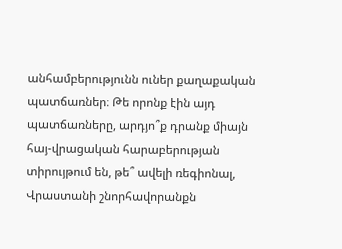անհամբերությունն ուներ քաղաքական պատճառներ։ Թե որոնք էին այդ պատճառները, արդյո՞ք դրանք միայն հայ-վրացական հարաբերության տիրույթում են, թե՞ ավելի ռեգիոնալ, Վրաստանի շնորհավորանքն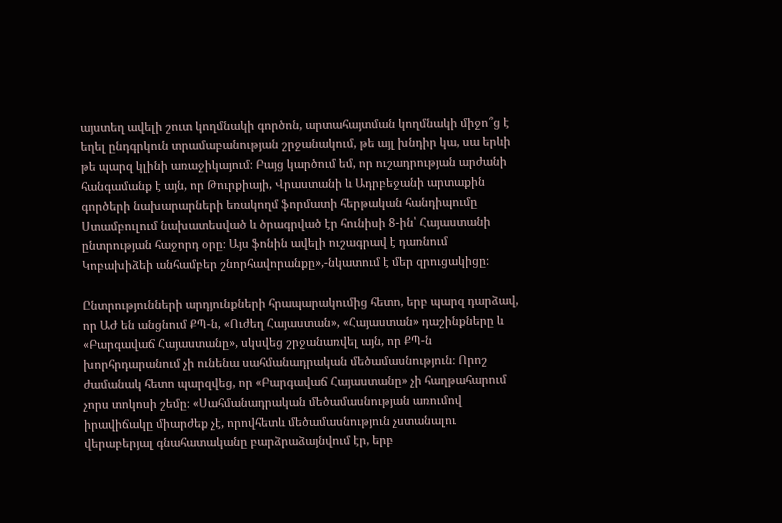այստեղ ավելի շուտ կողմնակի գործոն, արտահայտման կողմնակի միջո՞ց է եղել ընդգրկուն տրամաբանության շրջանակում, թե այլ խնդիր կա, սա երևի թե պարզ կլինի առաջիկայում։ Բայց կարծում եմ, որ ուշադրության արժանի հանգամանք է այն, որ Թուրքիայի, Վրաստանի և Ադրբեջանի արտաքին գործերի նախարարների եռակողմ ֆորմատի հերթական հանդիպումը Ստամբուլում նախատեսված և ծրագրված էր հունիսի 8-ին՝ Հայաստանի ընտրության հաջորդ օրը։ Այս ֆոնին ավելի ուշագրավ է դառնում Կոբախիձեի անհամբեր շնորհավորանքը»,-նկատում է մեր զրուցակիցը։

Ընտրությունների արդյունքների հրապարակումից հետո, երբ պարզ դարձավ, որ ԱԺ են անցնում ՔՊ-ն, «Ուժեղ Հայաստան», «Հայաստան» դաշինքները և «Բարգավաճ Հայաստանը», սկսվեց շրջանառվել այն, որ ՔՊ-ն խորհրդարանում չի ունենա սահմանադրական մեծամասնություն։ Որոշ ժամանակ հետո պարզվեց, որ «Բարգավաճ Հայաստանը» չի հաղթահարում չորս տոկոսի շեմը։ «Սահմանադրական մեծամասնության առումով իրավիճակը միարժեք չէ, որովհետև մեծամասնություն չստանալու վերաբերյալ գնահատականը բարձրաձայնվում էր, երբ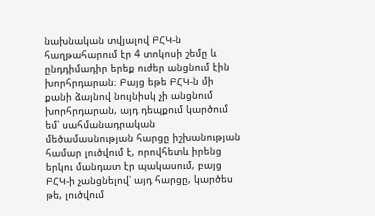նախնական տվյալով ԲՀԿ-ն հաղթահարում էր 4 տոկոսի շեմը և ընդդիմադիր երեք ուժեր անցնում էին խորհրդարան։ Բայց եթե ԲՀԿ-ն մի քանի ձայնով նույնիսկ չի անցնում խորհրդարան, այդ դեպքում կարծում եմ՝ սահմանադրական մեծամասնության հարցը իշխանության համար լուծվում է, որովհետև իրենց երկու մանդատ էր պակասում, բայց ԲՀԿ-ի չանցնելով՝ այդ հարցը, կարծես թե, լուծվում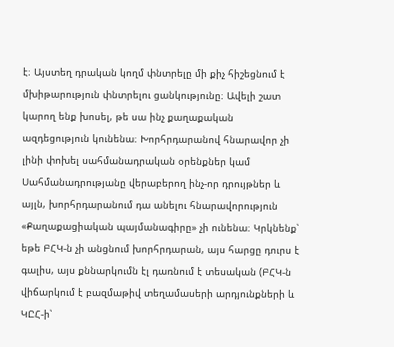է։ Այստեղ դրական կողմ փնտրելը մի քիչ հիշեցնում է մխիթարություն փնտրելու ցանկությունը։ Ավելի շատ կարող ենք խոսել, թե սա ինչ քաղաքական ազդեցություն կունենա։ Խորհրդարանով հնարավոր չի լինի փոխել սահմանադրական օրենքներ կամ Սահմանադրությանը վերաբերող ինչ-որ դրույթներ և այլն, խորհրդարանում դա անելու հնարավորություն «Քաղաքացիական պայմանագիրը» չի ունենա։ Կրկնենք՝ եթե ԲՀԿ-ն չի անցնում խորհրդարան, այս հարցը դուրս է գալիս, այս քննարկումն էլ դառնում է տեսական (ԲՀԿ-ն վիճարկում է բազմաթիվ տեղամասերի արդյունքների և ԿԸՀ-ի՝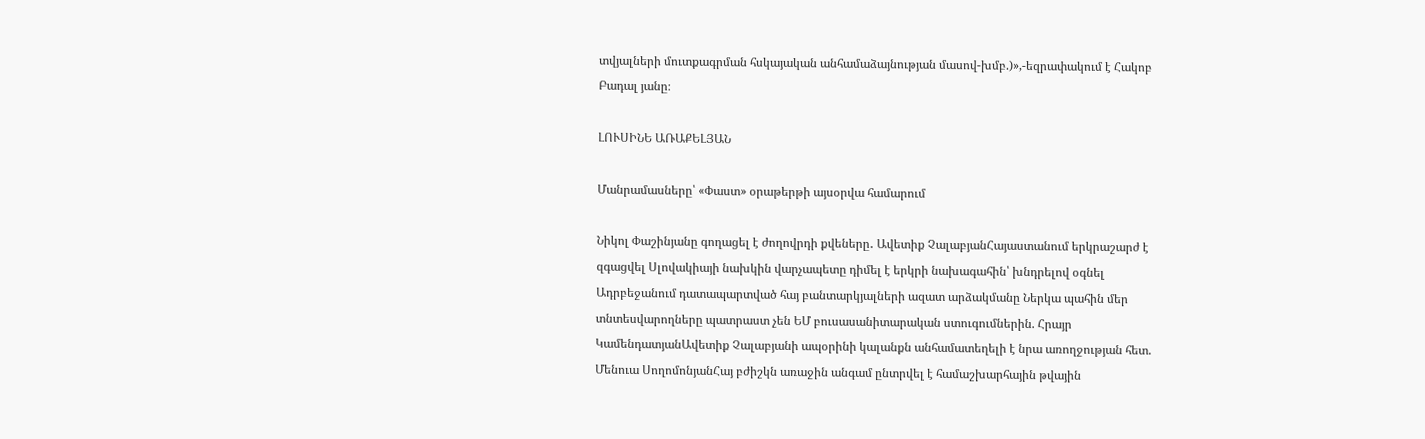տվյալների մուտքագրման հսկայական անհամաձայնության մասով-խմբ.)»,-եզրափակում է Հակոբ Բադալ յանը։

ԼՈՒՍԻՆԵ ԱՌԱՔԵԼՅԱՆ

Մանրամասները՝ «Փաստ» օրաթերթի այսօրվա համարում

Նիկոլ Փաշինյանը գողացել է ժողովրդի քվեները․ Ավետիք ՉալաբյանՀայաստանում երկրաշարժ է զգացվել Սլովակիայի նախկին վարչապետը դիմել է երկրի նախագահին՝ խնդրելով օգնել Ադրբեջանում դատապարտված հայ բանտարկյալների ազատ արձակմանը Ներկա պահին մեր տնտեսվարողները պատրաստ չեն ԵՄ բուսասանիտարական ստուգումներին. Հրայր ԿամենդատյանԱվետիք Չալաբյանի ապօրինի կալանքն անհամատեղելի է նրա առողջության հետ. Մենուա ՍողոմոնյանՀայ բժիշկն առաջին անգամ ընտրվել է համաշխարհային թվային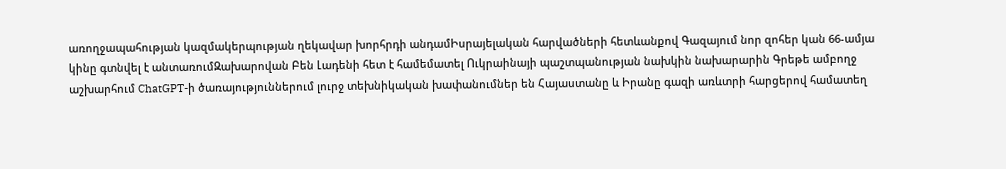առողջապահության կազմակերպության ղեկավար խորհրդի անդամԻսրայելական հարվածների հետևանքով Գազայում նոր զոհեր կան 66-ամյա կինը գտնվել է անտառումԶախարովան Բեն Լադենի հետ է համեմատել Ուկրաինայի պաշտպանության նախկին նախարարին Գրեթե ամբողջ աշխարհում ChatGPT-ի ծառայություններում լուրջ տեխնիկական խափանումներ են Հայաստանը և Իրանը գազի առևտրի հարցերով համատեղ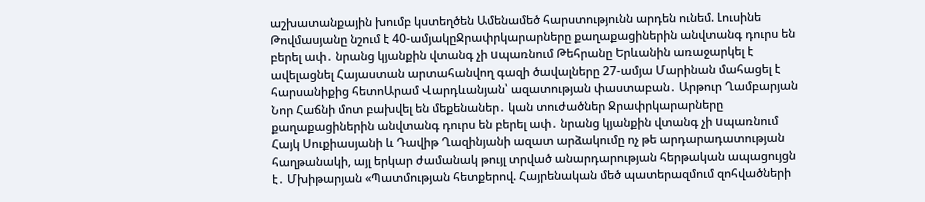աշխատանքային խումբ կստեղծեն Ամենամեծ հարստությունն արդեն ունեմ. Լուսինե Թովմասյանը նշում է 40-ամյակըՋրափրկարարները քաղաքացիներին անվտանգ դուրս են բերել ափ․ նրանց կյանքին վտանգ չի uպառնում Թեհրանը Երևանին առաջարկել է ավելացնել Հայաստան արտահանվող գազի ծավալները 27-ամյա Մարինան մահացել է հարսանիքից հետոԱրամ Վարդևանյան՝ ազատության փաստաբան․ Արթուր Ղամբարյան Նոր Հաճնի մոտ բախվել են մեքենաներ․ կան տուժածներ Ջրափրկարարները քաղաքացիներին անվտանգ դուրս են բերել ափ․ նրանց կյանքին վտանգ չի uպառնում Հայկ Սուքիասյանի և Դավիթ Ղազինյանի ազատ արձակումը ոչ թե արդարադատության հաղթանակի, այլ երկար ժամանակ թույլ տրված անարդարության հերթական ապացույցն է․ Մխիթարյան «Պատմության հետքերով. Հայրենական մեծ պատերազմում զոհվածների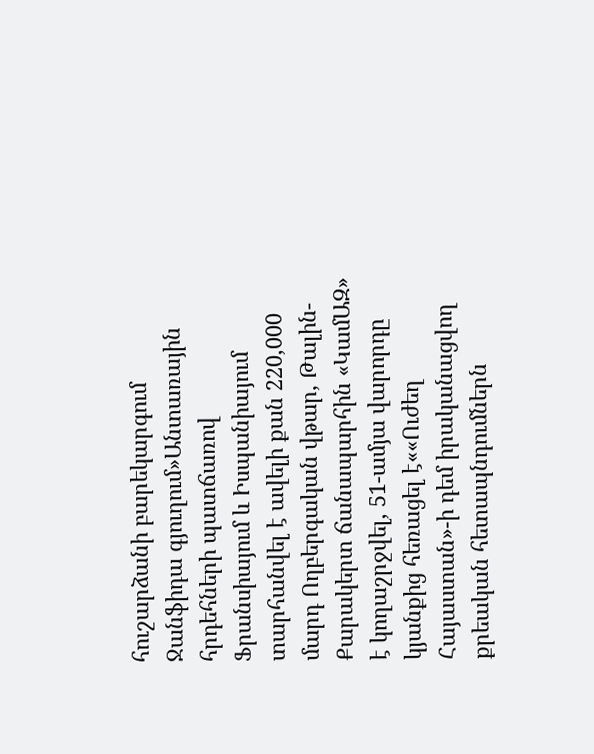հուշարձանի բարեկարգում Ջանֆիդա գյուղում»Անտառային հրդեհների պատճառով Ֆրանսիայում և Իսպանիայում տարհանվել է ավելի քան 220,000 մարդ Ողբերգական վթար, Թալին-Քարակերտ ճանապարհին «ԿամԱԶ» է կողաշրջվել, 51-ամյա վարորդը կյանքից հեռացել է««Ուժեղ Հայաստան»-ի դեմ իրականացվող քրեական հետապնդումներն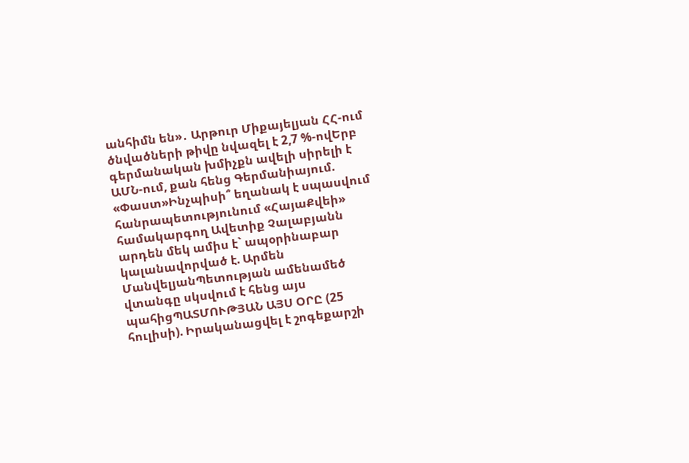անհիմն են»․ Արթուր Միքայելյան ՀՀ-ում ծնվածների թիվը նվազել է 2,7 %-ովԵրբ գերմանական խմիչքն ավելի սիրելի է ԱՄՆ-ում, քան հենց Գերմանիայում. «Փաստ»Ինչպիսի՞ եղանակ է սպասվում հանրապետությունում «ՀայաՔվեի» համակարգող Ավետիք Չալաբյանն արդեն մեկ ամիս է` ապօրինաբար կալանավորված է. Արմեն ՄանվելյանՊետության ամենամեծ վտանգը սկսվում է հենց այս պահիցՊԱՏՄՈՒԹՅԱՆ ԱՅՍ ՕՐԸ (25 հուլիսի). Իրականացվել է շոգեքարշի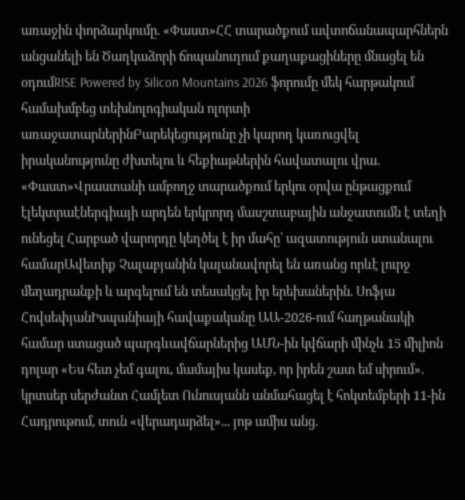առաջին փորձարկումը. «Փաստ»ՀՀ տարածքում ավտոճանապարհներն անցանելի են Ծաղկաձորի ճոպանուղում քաղաքացիները մնացել են օդումRISE Powered by Silicon Mountains 2026 ֆորումը մեկ հարթակում համախմբեց տեխնոլոգիական ոլորտի առաջատարներինԲարեկեցությունը չի կարող կառուցվել իրականությունը ժխտելու և հեքիաթներին հավատալու վրա. «Փաստ»Վրաստանի ամբողջ տարածքում երկու օրվա ընթացքում էլեկտրաէներգիայի արդեն երկրորդ մասշտաբային անջատումն է տեղի ունեցել Հարբած վարորդը կեղծել է իր մահը՝ ազատություն ստանալու համարԱվետիք Չալաբյանին կալանավորել են առանց որևէ լուրջ մեղադրանքի և արգելում են տեսակցել իր երեխաներին. Սոֆյա ՀովսեփյանԻսպանիայի հավաքականը ԱԱ-2026-ում հաղթանակի համար ստացած պարգևավճարներից ԱՄՆ-ին կվճարի մինչև 15 միլիոն դոլար «Ես հետ չեմ գալու, մամայիս կասեք, որ իրեն շատ եմ սիրում». կրտսեր սերժանտ Համլետ Ունուսյանն անմահացել է հոկտեմբերի 11-ին Հադրութում, տուն «վերադարձել»... յոթ ամիս անց.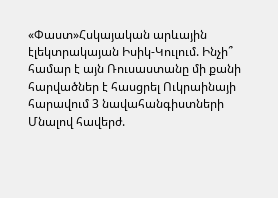«Փաստ»Հսկայական արևային էլեկտրակայան Իսիկ-Կուլում. Ինչի՞ համար է այն Ռուսաստանը մի քանի հարվածներ է հասցրել Ուկրաինայի հարավում 3 նավահանգիստների Մնալով հավերժ.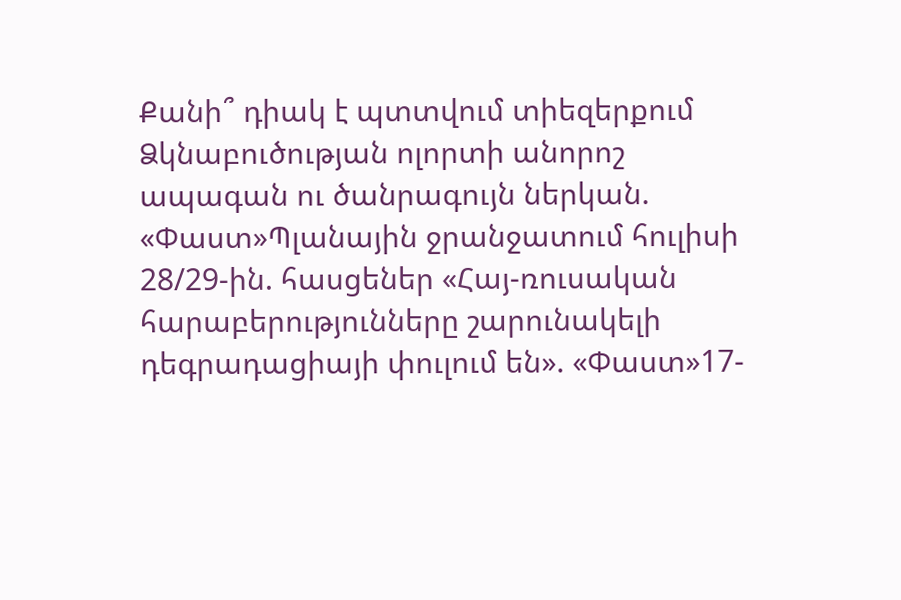Քանի՞ դիակ է պտտվում տիեզերքում Ձկնաբուծության ոլորտի անորոշ ապագան ու ծանրագույն ներկան. «Փաստ»Պլանային ջրանջատում հուլիսի 28/29-ին. հասցեներ «Հայ-ռուսական հարաբերությունները շարունակելի դեգրադացիայի փուլում են». «Փաստ»17-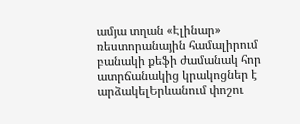ամյա տղան «Էլինար» ռեստորանային համալիրում բանակի քեֆի ժամանակ հոր ատրճանակից կրակոցներ է արձակելԵրևանում փոշու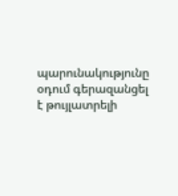պարունակությունը օդում գերազանցել է թույլատրելի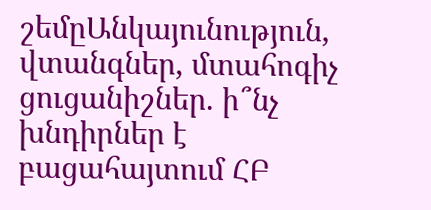շեմըԱնկայունություն, վտանգներ, մտահոգիչ ցուցանիշներ. ի՞նչ խնդիրներ է բացահայտում ՀԲ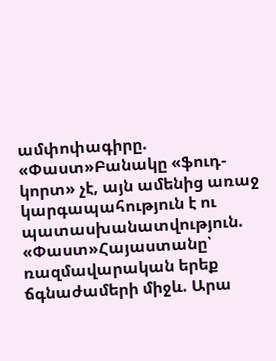ամփոփագիրը. «Փաստ»Բանակը «ֆուդ-կորտ» չէ, այն ամենից առաջ կարգապահություն է ու պատասխանատվություն. «Փաստ»Հայաստանը՝ ռազմավարական երեք ճգնաժամերի միջև. Արա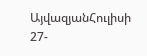ԱյվազյանՀուլիսի 27-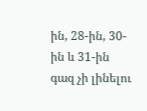ին, 28-ին, 30-ին և 31-ին գազ չի լինելու